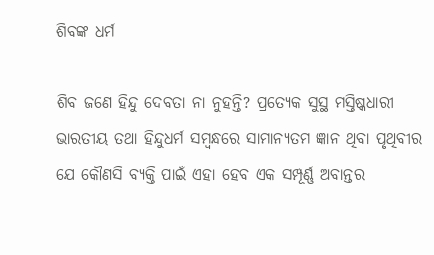ଶିବଙ୍କ ଧର୍ମ

ଶିବ ଜଣେ ହିନ୍ଦୁ ଦେବତା ନା ନୁହନ୍ତି? ପ୍ରତ୍ୟେକ ସୁସ୍ଥ ମସ୍ତିଷ୍କଧାରୀ ଭାରତୀୟ ତଥା ହିନ୍ଦୁଧର୍ମ ସମ୍ବନ୍ଧରେ ସାମାନ୍ୟତମ ଜ୍ଞାନ ଥିବା ପୃଥିବୀର ଯେ କୌଣସି ବ୍ୟକ୍ତି ପାଇଁ ଏହା ହେବ ଏକ ସମ୍ପୂର୍ଣ୍ଣ ଅବାନ୍ତର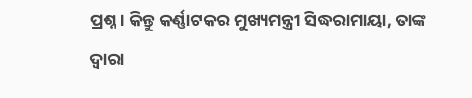ପ୍ରଶ୍ନ। କିନ୍ତୁ କର୍ଣ୍ଣାଟକର ମୁଖ୍ୟମନ୍ତ୍ରୀ ସିଦ୍ଧରାମାୟା, ତାଙ୍କ ଦ୍ୱାରା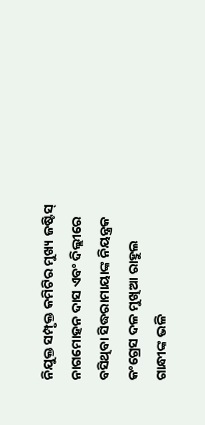ନିଯୁକ୍ତ ସମ୍ପୃକ୍ତ କମିଟିର ମୁଖ୍ୟ ଜଷ୍ଟିସ୍‌ ନାଗମୋହନ ଦାସ ଏବଂ ଦିଲ୍ଲୀରେ ବସିଥିବା ସିଦ୍ଧରାମାୟାଙ୍କ ନିୟନ୍ତ୍ରକ କଂଗ୍ରେସ ଦଳ ମୁଖିଆ ରାହୁଲ ଗାନ୍ଧୀଙ୍କ ଭଳି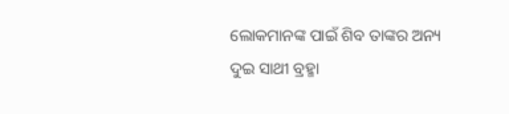ଲୋକମାନଙ୍କ ପାଇଁ ଶିବ ତାଙ୍କର ଅନ୍ୟ ଦୁଇ ସାଥୀ ବ୍ରହ୍ମା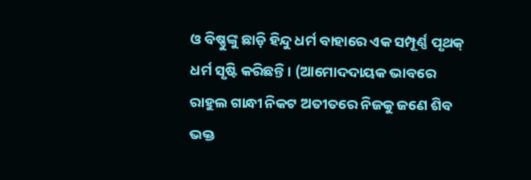ଓ ବିଷ୍ଣୁଙ୍କୁ ଛାଡ଼ି ହିନ୍ଦୁ ଧର୍ମ ବାହାରେ ଏକ ସମ୍ପୂର୍ଣ୍ଣ ପୃଥକ୍‌ ଧର୍ମ ସୃଷ୍ଟି କରିଛନ୍ତି। (ଆମୋଦଦାୟକ ଭାବରେ ରାହୁଲ ଗାନ୍ଧୀ ନିକଟ ଅତୀତରେ ନିଜକୁ ଜଣେ ଶିବ ଭକ୍ତ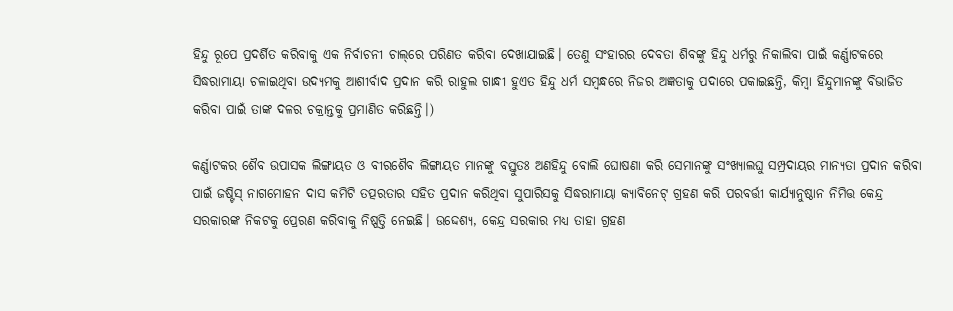ହିନ୍ଦୁ ରୂପେ ପ୍ରଦର୍ଶିତ କରିବାକୁ ଏକ ନିର୍ବାଚନୀ ଚାଲ୍‌ରେ ପରିଣତ କରିବା ଦେଖାଯାଇଛି। ତେଣୁ ସଂହାରର ଦେବତା ଶିବଙ୍କୁ ହିନ୍ଦୁ ଧର୍ମରୁ ନିକାଲିବା ପାଇଁ କର୍ଣ୍ଣାଟକରେ ସିଦ୍ଧରାମାୟା ଚଳାଇଥିବା ଉଦ୍ୟମକୁ ଆଶୀର୍ବାଦ ପ୍ରଦାନ କରି ରାହୁଲ ଗାନ୍ଧୀ ହୁଏତ ହିନ୍ଦୁ ଧର୍ମ ସମ୍ବନ୍ଧରେ ନିଜର ଅଜ୍ଞତାକୁ ପଦାରେ ପକାଇଛନ୍ତି, କିମ୍ବା ହିନ୍ଦୁମାନଙ୍କୁ ବିଭାଜିତ କରିବା ପାଇଁ ତାଙ୍କ ଦଳର ଚକ୍ରାନ୍ତକୁ ପ୍ରମାଣିତ କରିଛନ୍ତି।)

କର୍ଣ୍ଣାଟକର ଶୈବ ଉପାସକ ଲିଙ୍ଗାୟତ ଓ ବୀରଶୈବ ଲିଙ୍ଗାୟତ ମାନଙ୍କୁ ବସ୍ତୁତଃ ଅଣହିନ୍ଦୁ ବୋଲି ଘୋଷଣା କରି ସେମାନଙ୍କୁ ସଂଖ୍ୟାଲଘୁ ସମ୍ପ୍ରଦାୟର ମାନ୍ୟତା ପ୍ରଦାନ କରିବା ପାଇଁ ଜଷ୍ଟିସ୍‌ ନାଗମୋହନ ଦାସ କମିଟି ତତ୍ପରତାର ସହିତ ପ୍ରଦାନ କରିଥିବା ସୁପାରିସକୁ ସିଦ୍ଧରାମାୟା କ୍ୟାବିନେଟ୍‌ ଗ୍ରହଣ କରି ପରବର୍ତ୍ତୀ କାର୍ଯ୍ୟାନୁଷ୍ଠାନ ନିମିତ୍ତ କେନ୍ଦ୍ର ସରକାରଙ୍କ ନିକଟକୁ ପ୍ରେରଣ କରିବାକୁ ନିଷ୍ପତ୍ତି ନେଇଛି। ଉଦ୍ଦେଶ୍ୟ, କେନ୍ଦ୍ର ସରକାର ମଧ୍ୟ ତାହା ଗ୍ରହଣ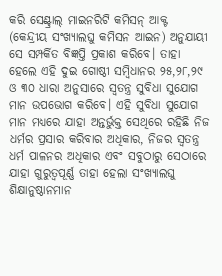କରି ସେଣ୍ଟ୍ରାଲ୍‌ ମାଇନରିଟି କମିସନ୍‌ ଆକ୍ଟ (କେନ୍ଦ୍ରୀୟ ସଂଖ୍ୟାଲଘୁ କମିସନ ଆଇନ) ଅନୁଯାୟୀ ସେ ସମ୍ପର୍କିତ ବିଜ୍ଞପ୍ତି ପ୍ରକାଶ କରିବେ। ତାହା ହେଲେ ଏହି ଦୁଇ ଗୋଷ୍ଠୀ ସମ୍ବିଧାନର ୨୫,୨୮,୨୯ ଓ ୩୦ ଧାରା ଅନୁସାରେ ସ୍ୱତନ୍ତ୍ର ସୁବିଧା ସୁଯୋଗ ମାନ ଉପଭୋଗ କରିବେ। ଏହି ସୁବିଧା ସୁଯୋଗ ମାନ ମଧ୍ୟରେ ଯାହା ଅନ୍ତର୍ଭୁକ୍ତ ସେଥିରେ ରହିଛି ନିଜ ଧର୍ମର ପ୍ରସାର କରିବାର ଅଧିକାର, ନିଜର ସ୍ୱତନ୍ତ୍ର ଧର୍ମ ପାଳନର ଅଧିକାର ଏବଂ ସବୁଠାରୁ ସେଠାରେ ଯାହା ଗୁରୁତ୍ୱପୂର୍ଣ୍ଣ ତାହା ହେଲା ସଂଖ୍ୟାଲଘୁ ଶିକ୍ଷାନୁଷ୍ଠାନମାନ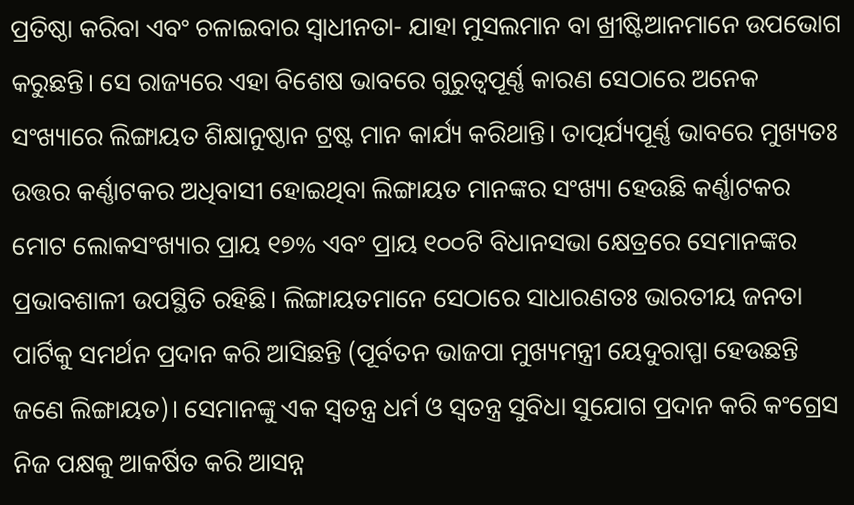ପ୍ରତିଷ୍ଠା କରିବା ଏବଂ ଚଳାଇବାର ସ୍ୱାଧୀନତା- ଯାହା ମୁସଲମାନ ବା ଖ୍ରୀଷ୍ଟିଆନମାନେ ଉପଭୋଗ କରୁଛନ୍ତି। ସେ ରାଜ୍ୟରେ ଏହା ବିଶେଷ ଭାବରେ ଗୁରୁତ୍ୱପୂର୍ଣ୍ଣ କାରଣ ସେଠାରେ ଅନେକ ସଂଖ୍ୟାରେ ଲିଙ୍ଗାୟତ ଶିକ୍ଷାନୁଷ୍ଠାନ ଟ୍ରଷ୍ଟ ମାନ କାର୍ଯ୍ୟ କରିଥାନ୍ତି। ତାତ୍ପର୍ଯ୍ୟପୂର୍ଣ୍ଣ ଭାବରେ ମୁଖ୍ୟତଃ ଉତ୍ତର କର୍ଣ୍ଣାଟକର ଅଧିବାସୀ ହୋଇଥିବା ଲିଙ୍ଗାୟତ ମାନଙ୍କର ସଂଖ୍ୟା ହେଉଛି କର୍ଣ୍ଣାଟକର ମୋଟ ଲୋକସଂଖ୍ୟାର ପ୍ରାୟ ୧୭% ଏବଂ ପ୍ରାୟ ୧୦୦ଟି ବିଧାନସଭା କ୍ଷେତ୍ରରେ ସେମାନଙ୍କର ପ୍ରଭାବଶାଳୀ ଉପସ୍ଥିତି ରହିଛି। ଲିଙ୍ଗାୟତମାନେ ସେଠାରେ ସାଧାରଣତଃ ଭାରତୀୟ ଜନତା ପାର୍ଟିକୁ ସମର୍ଥନ ପ୍ରଦାନ କରି ଆସିଛନ୍ତି (ପୂର୍ବତନ ଭାଜପା ମୁଖ୍ୟମନ୍ତ୍ରୀ ୟେଦୁରାପ୍ପା ହେଉଛନ୍ତି ଜଣେ ଲିଙ୍ଗାୟତ)। ସେମାନଙ୍କୁ ଏକ ସ୍ୱତନ୍ତ୍ର ଧର୍ମ ଓ ସ୍ୱତନ୍ତ୍ର ସୁବିଧା ସୁଯୋଗ ପ୍ରଦାନ କରି କଂଗ୍ରେସ ନିଜ ପକ୍ଷକୁ ଆକର୍ଷିତ କରି ଆସନ୍ନ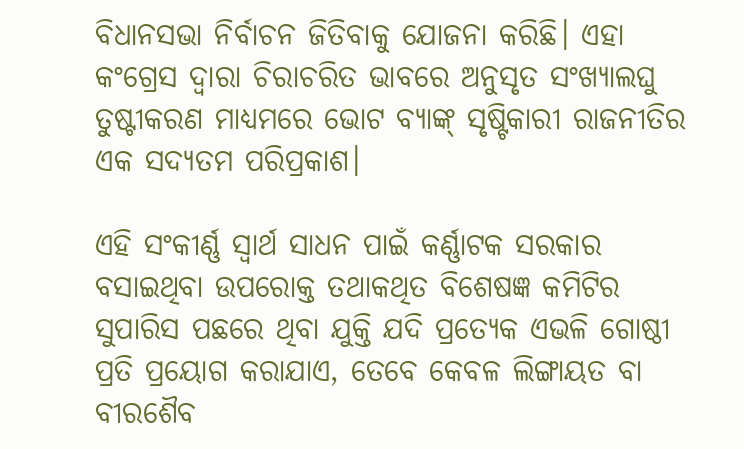ବିଧାନସଭା ନିର୍ବାଚନ ଜିତିବାକୁ ଯୋଜନା କରିଛି। ଏହା କଂଗ୍ରେସ ଦ୍ୱାରା ଚିରାଚରିତ ଭାବରେ ଅନୁସୃତ ସଂଖ୍ୟାଲଘୁ ତୁଷ୍ଟୀକରଣ ମାଧ୍ୟମରେ ଭୋଟ ବ୍ୟାଙ୍କ୍‌ ସୃଷ୍ଟିକାରୀ ରାଜନୀତିର ଏକ ସଦ୍ୟତମ ପରିପ୍ରକାଶ।

ଏହି ସଂକୀର୍ଣ୍ଣ ସ୍ୱାର୍ଥ ସାଧନ ପାଇଁ କର୍ଣ୍ଣାଟକ ସରକାର ବସାଇଥିବା ଉପରୋକ୍ତ ତଥାକଥିତ ବିଶେଷଜ୍ଞ କମିଟିର ସୁପାରିସ ପଛରେ ଥିବା ଯୁକ୍ତି ଯଦି ପ୍ରତ୍ୟେକ ଏଭଳି ଗୋଷ୍ଠୀ ପ୍ରତି ପ୍ରୟୋଗ କରାଯାଏ, ତେବେ କେବଳ ଲିଙ୍ଗାୟତ ବା ବୀରଶୈବ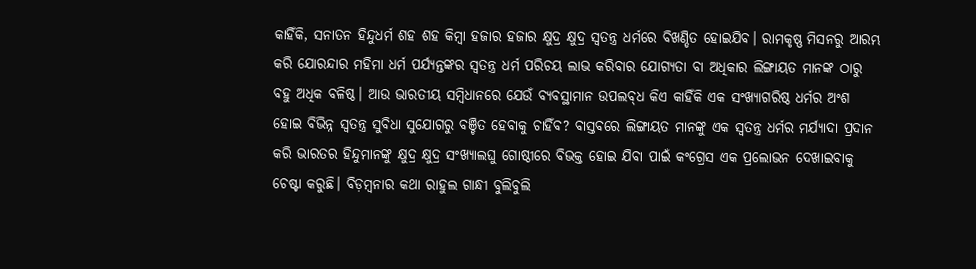କାହିଁକି, ସନାତନ ହିନ୍ଦୁଧର୍ମ ଶହ ଶହ କିମ୍ବା ହଜାର ହଜାର କ୍ଷୁଦ୍ର କ୍ଷୁଦ୍ର ସ୍ୱତନ୍ତ୍ର ଧର୍ମରେ ବିଖଣ୍ଡିତ ହୋଇଯିବ। ରାମକୃଷ୍ଣ ମିସନରୁ ଆରମ୍ଭ କରି ଯୋରନ୍ଦାର ମହିମା ଧର୍ମ ପର୍ଯ୍ୟନ୍ତଙ୍କର ସ୍ୱତନ୍ତ୍ର ଧର୍ମ ପରିଚୟ ଲାଭ କରିବାର ଯୋଗ୍ୟତା ବା ଅଧିକାର ଲିଙ୍ଗାୟତ ମାନଙ୍କ ଠାରୁ ବହୁ ଅଧିକ ବଳିଷ୍ଠ। ଆଉ ଭାରତୀୟ ସମ୍ବିଧାନରେ ଯେଉଁ ବ୍ୟବସ୍ଥାମାନ ଉପଲବ୍‌ଧ କିଏ କାହିଁକି ଏକ ସଂଖ୍ୟାଗରିଷ୍ଠ ଧର୍ମର ଅଂଶ ହୋଇ ବିଭିନ୍ନ ସ୍ୱତନ୍ତ୍ର ସୁବିଧା ସୁଯୋଗରୁ ବଞ୍ଚିତ ହେବାକୁ ଚାହିଁବ? ବାସ୍ତବରେ ଲିଙ୍ଗାୟତ ମାନଙ୍କୁ ଏକ ସ୍ୱତନ୍ତ୍ର ଧର୍ମର ମର୍ଯ୍ୟାଦା ପ୍ରଦାନ କରି ଭାରତର ହିନ୍ଦୁମାନଙ୍କୁ କ୍ଷୁଦ୍ର କ୍ଷୁଦ୍ର ସଂଖ୍ୟାଲଘୁ ଗୋଷ୍ଠୀରେ ବିଭକ୍ତ ହୋଇ ଯିବା ପାଇଁ କଂଗ୍ରେସ ଏକ ପ୍ରଲୋଭନ ଦେଖାଇବାକୁ ଚେଷ୍ଟା କରୁଛି। ବିଡ଼ମ୍ବନାର କଥା ରାହୁଲ ଗାନ୍ଧୀ ବୁଲିବୁଲି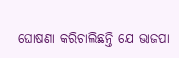ଘୋଷଣା କରିଚାଲିଛନ୍ତି ଯେ ଭାଜପା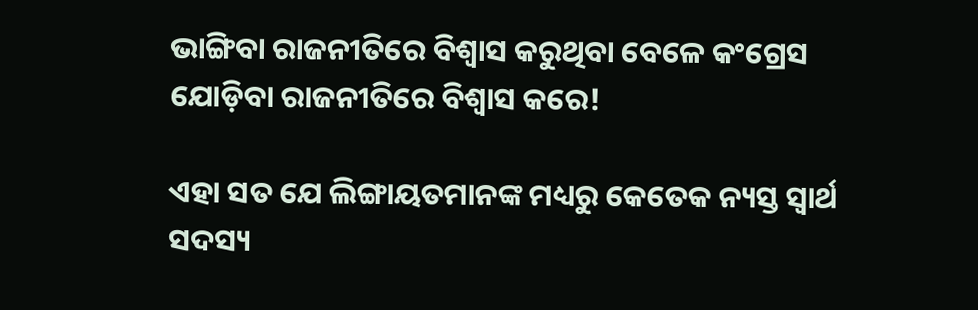ଭାଙ୍ଗିବା ରାଜନୀତିରେ ବିଶ୍ୱାସ କରୁଥିବା ବେଳେ କଂଗ୍ରେସ ଯୋଡ଼ିବା ରାଜନୀତିରେ ବିଶ୍ୱାସ କରେ!

ଏହା ସତ ଯେ ଲିଙ୍ଗାୟତମାନଙ୍କ ମଧ୍ୟରୁ କେତେକ ନ୍ୟସ୍ତ ସ୍ୱାର୍ଥ ସଦସ୍ୟ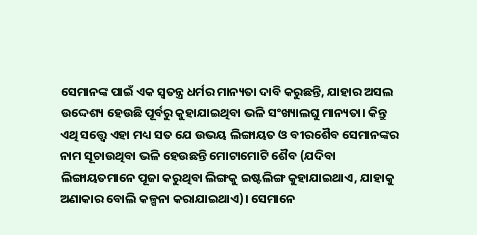ସେମାନଙ୍କ ପାଇଁ ଏକ ସ୍ୱତନ୍ତ୍ର ଧର୍ମର ମାନ୍ୟତା ଦାବି କରୁଛନ୍ତି, ଯାହାର ଅସଲ ଉଦ୍ଦେଶ୍ୟ ହେଉଛି ପୂର୍ବରୁ କୁହାଯାଇଥିବା ଭଳି ସଂଖ୍ୟାଲଘୁ ମାନ୍ୟତା। କିନ୍ତୁ ଏଥି ସତ୍ତ୍ୱେ ଏହା ମଧ୍ୟ ସତ ଯେ ଉଭୟ ଲିଙ୍ଗାୟତ ଓ ବୀରଶୈବ ସେମାନଙ୍କର ନାମ ସୂଚାଉଥିବା ଭଳି ହେଉଛନ୍ତି ମୋଟାମୋଟି ଶୈବ (ଯଦିବା ଲିଙ୍ଗାୟତମାନେ ପୂଜା କରୁଥିବା ଲିଙ୍ଗକୁ ଇଷ୍ଟଲିଙ୍ଗ କୁହାଯାଇଥାଏ, ଯାହାକୁ ଅଣାକାର ବୋଲି କଳ୍ପନା କରାଯାଇଥାଏ)। ସେମାନେ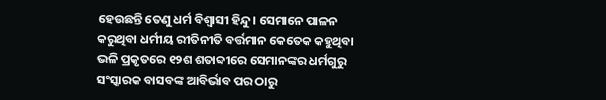ହେଉଛନ୍ତି ତେଣୁ ଧର୍ମ ବିଶ୍ୱାସୀ ହିନ୍ଦୁ। ସେମାନେ ପାଳନ କରୁଥିବା ଧର୍ମୀୟ ରୀତିନୀତି ବର୍ତ୍ତମାନ କେତେକ କହୁଥିବା ଭଳି ପ୍ରକୃତରେ ୧୨ଶ ଶତାବ୍ଦୀରେ ସେମାନଙ୍କର ଧର୍ମଗୁରୁ ସଂସ୍କାରକ ବାସବଙ୍କ ଆବିର୍ଭାବ ପର ଠାରୁ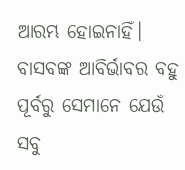ଆରମ୍ଭ ହୋଇନାହିଁ। ବାସବଙ୍କ ଆବିର୍ଭାବର ବହୁ ପୂର୍ବରୁ ସେମାନେ ଯେଉଁ ସବୁ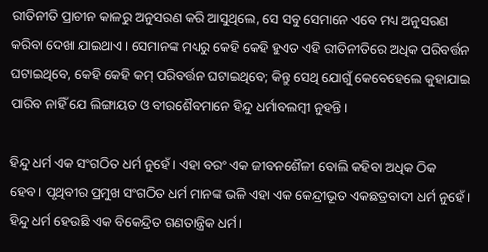ରୀତିନୀତି ପ୍ରାଚୀନ କାଳରୁ ଅନୁସରଣ କରି ଆସୁଥିଲେ, ସେ ସବୁ ସେମାନେ ଏବେ ମଧ୍ୟ ଅନୁସରଣ କରିବା ଦେଖା ଯାଇଥାଏ। ସେମାନଙ୍କ ମଧ୍ୟରୁ କେହି କେହି ହୁଏତ ଏହି ରୀତିନୀତିରେ ଅଧିକ ପରିବର୍ତ୍ତନ ଘଟାଇଥିବେ, କେହି କେହି କମ୍‌ ପରିବର୍ତ୍ତନ ଘଟାଇଥିବେ; କିନ୍ତୁ ସେଥି ଯୋଗୁଁ କେବେହେଲେ କୁହାଯାଇ ପାରିବ ନାହିଁ ଯେ ଲିଙ୍ଗାୟତ ଓ ବୀରଶୈବମାନେ ହିନ୍ଦୁ ଧର୍ମାବଲମ୍ବୀ ନୁହନ୍ତି।

ହିନ୍ଦୁ ଧର୍ମ ଏକ ସଂଗଠିତ ଧର୍ମ ନୁହେଁ। ଏହା ବରଂ ଏକ ଜୀବନଶୈଳୀ ବୋଲି କହିବା ଅଧିକ ଠିକ ହେବ। ପୃଥିବୀର ପ୍ରମୁଖ ସଂଗଠିତ ଧର୍ମ ମାନଙ୍କ ଭଳି ଏହା ଏକ କେନ୍ଦ୍ରୀଭୂତ ଏକଛତ୍ରବାଦୀ ଧର୍ମ ନୁହେଁ। ହିନ୍ଦୁ ଧର୍ମ ହେଉଛି ଏକ ବିକେନ୍ଦ୍ରିତ ଗଣତାନ୍ତ୍ରିକ ଧର୍ମ।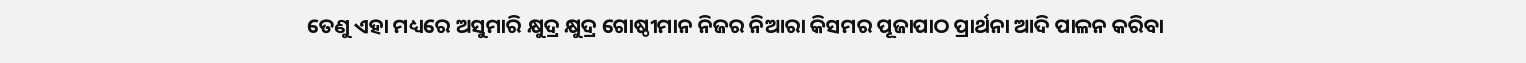ତେଣୁ ଏହା ମଧ୍ୟରେ ଅସୁମାରି କ୍ଷୁଦ୍ର କ୍ଷୁଦ୍ର ଗୋଷ୍ଠୀମାନ ନିଜର ନିଆରା କିସମର ପୂଜାପାଠ ପ୍ରାର୍ଥନା ଆଦି ପାଳନ କରିବା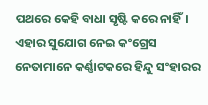ପଥରେ କେହି ବାଧା ସୃଷ୍ଟି କରେ ନାହିଁ। ଏହାର ସୁଯୋଗ ନେଇ କଂଗ୍ରେସ ନେତାମାନେ କର୍ଣ୍ଣାଟକରେ ହିନ୍ଦୁ ସଂହାରର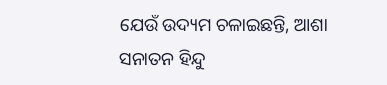ଯେଉଁ ଉଦ୍ୟମ ଚଳାଇଛନ୍ତି, ଆଶା ସନାତନ ହିନ୍ଦୁ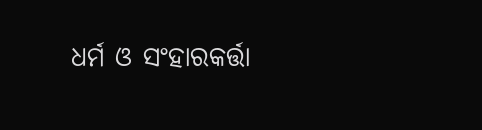ଧର୍ମ ଓ ସଂହାରକର୍ତ୍ତା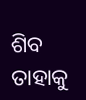ଶିବ ତାହାକୁ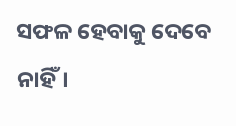ସଫଳ ହେବାକୁ ଦେବେ ନାହିଁ।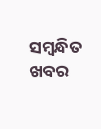ସମ୍ବନ୍ଧିତ ଖବର